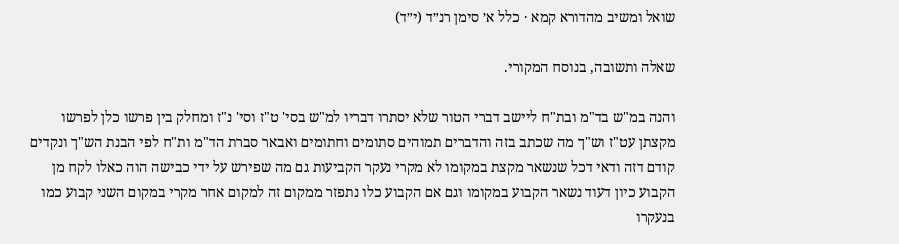שואל ומשיב מהדורא קמא · כלל א׳ סימן רנ״ד (י״ד)

שאלה ותשובה, בנוסח המקורי.

והנה במ"ש בד"מ ובת"ח ליישב דברי הטור שלא יסתרו דבריו למ"ש בסי' ט"ז וסי' נ"ז ומחלק בין פרשו כלן לפרשו מקצתן עט"ז וש"ך מה שכתב בזה והדברים תמוהים סתומים וחתומים ואבאר סברת הד"מ ות"ח לפי הבנת הש"ך ונקדים קודם דזה ודאי דכל שנשאר מקצת במקומו לא מקרי נעקר הקביעות גם מה שפירש על ידי כבישה הוה כאלו לקח מן הקבוע כיון דעוד נשאר הקבוע במקומו וגם אם הקבוע כלו נתפזר ממקום זה למקום אחר מקרי במקום השני קבוע כמו בנעקרו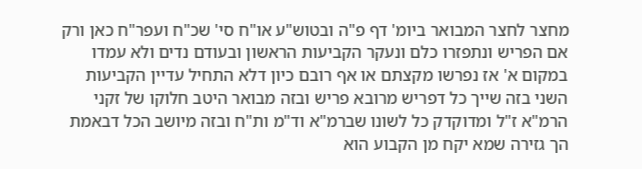מחצר לחצר המבואר ביומ' דף פ"ה ובטוש"ע או"ח סי' שכ"ח ועפר"ח כאן ורק אם הפריש ונתפזרו כלם ונעקר הקביעות הראשון ובעודם נדים ולא עמדו במקום א' אז נפרשו מקצתם או אף רובם כיון דלא התחיל עדיין הקביעות השני בזה שייך כל דפריש מרובא פריש ובזה מבואר היטב חלוקו של זקני הרמ"א ז"ל ומדוקדק כל לשונו שברמ"א וד"מ ות"ח ובזה מיושב הכל דבאמת הך גזירה שמא יקח מן הקבוע הוא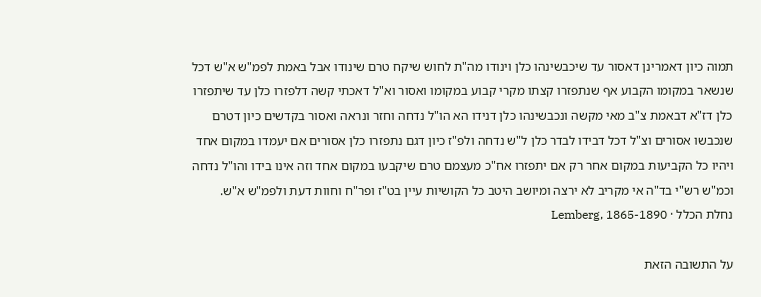תמוה כיון דאמרינן דאסור עד שיכבשינהו כלן וינודו מה"ת לחוש שיקח טרם שינודו אבל באמת לפמ"ש א"ש דכל שנשאר במקומו הקבוע אף שנתפזרו קצתו מקרי קבוע במקומו ואסור וא"ל דאכתי קשה דלפזרו כלן עד שיתפזרו כלן דז"א דבאמת צ"ב מאי מקשה ונכבשינהו כלן דנידו הא הו"ל נדחה וחזר ונראה ואסור בקדשים כיון דטרם שנכבשו אסורים וצ"ל דכל דבידו לבדר כלן ל"ש נדחה ולפ"ז כיון דגם נתפזרו כלן אסורים אם יעמדו במקום אחד ויהיו כל הקביעות במקום אחר רק אם יתפזרו אח"כ מעצמם טרם שיקבעו במקום אחד וזה אינו בידו והו"ל נדחה וכמ"ש רש"י בד"ה אי מקריב לא ירצה ומיושב היטב כל הקושיות עיין בט"ז ופר"ח וחוות דעת ולפמ"ש א"ש.
נחלת הכלל · Lemberg, 1865-1890

על התשובה הזאת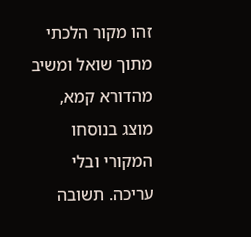זהו מקור הלכתי מתוך שואל ומשיב מהדורא קמא, מוצג בנוסחו המקורי ובלי עריכה. תשובה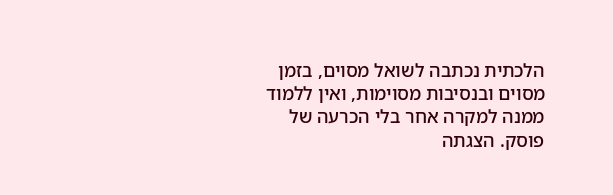הלכתית נכתבה לשואל מסוים, בזמן מסוים ובנסיבות מסוימות, ואין ללמוד ממנה למקרה אחר בלי הכרעה של פוסק. הצגתה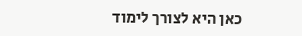כאן היא לצורך לימוד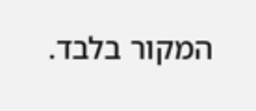המקור בלבד.